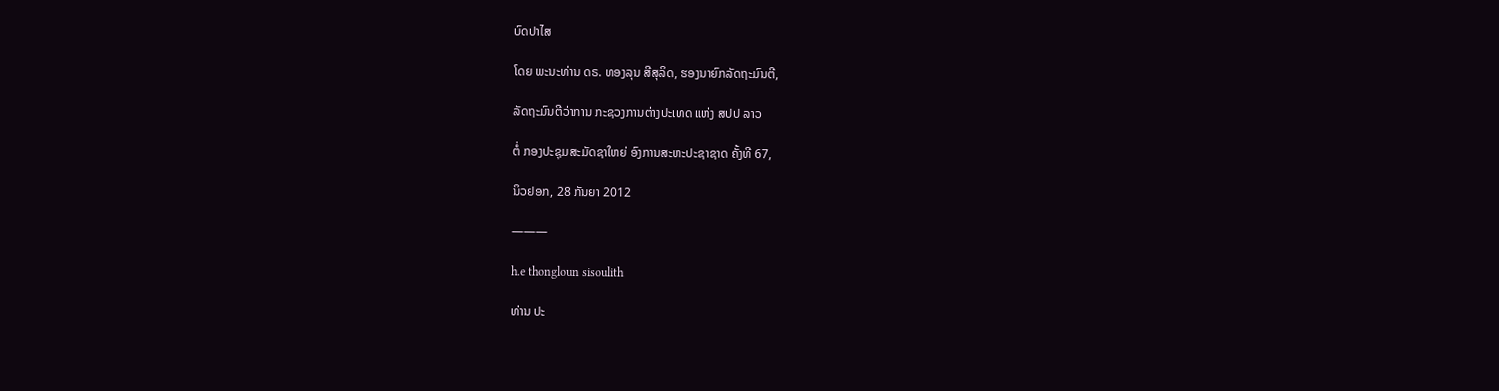ບົດປາໄສ

ໂດຍ ພະນະທ່ານ ດຣ. ທອງລຸນ ສີສຸລິດ, ຮອງນາຍົກລັດຖະມົນຕີ,

ລັດຖະມົນຕີວ່າການ ກະຊວງການຕ່າງປະເທດ ແຫ່ງ ສປປ ລາວ

ຕໍ່ ກອງປະຊຸມສະມັດຊາໃຫຍ່ ອົງການສະຫະປະຊາຊາດ ຄັ້ງທີ 67,

ນິວຢອກ, 28 ກັນຍາ 2012

———

h.e thongloun sisoulith

ທ່ານ ປະ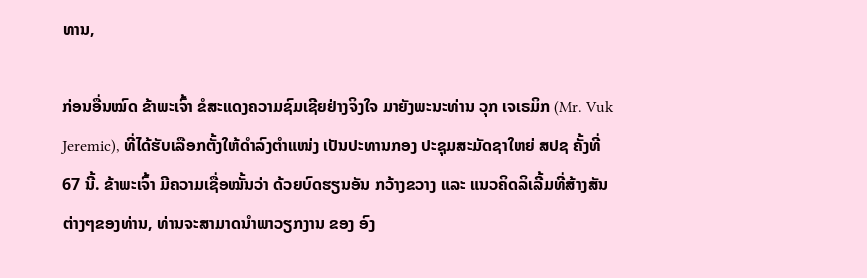ທານ,

ກ່ອນອື່ນໝົດ ຂ້າພະເຈົ້າ ຂໍສະແດງຄວາມຊົມເຊີຍຢ່າງຈິງໃຈ ມາຍັງພະນະທ່ານ ວຸກ ເຈເຣມິກ (Mr. Vuk Jeremic), ທີ່ໄດ້ຮັບເລືອກຕັ້ງໃຫ້ດຳລົງຕຳແໜ່ງ ເປັນປະທານກອງ ປະຊຸມສະມັດຊາໃຫຍ່ ສປຊ ຄັ້ງທີ່ 67 ນີ້. ຂ້າພະເຈົ້າ ມີຄວາມເຊື່ອໝັ້ນວ່າ ດ້ວຍບົດຮຽນອັນ ກວ້າງຂວາງ ແລະ ແນວຄິດລິເລີ້ມທີ່ສ້າງສັນຕ່າງໆຂອງທ່ານ, ທ່ານຈະສາມາດນຳພາວຽກງານ ຂອງ ອົງ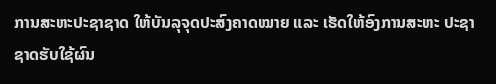ການສະຫະປະຊາຊາດ ໃຫ້ບັນລຸຈຸດປະສົງຄາດໝາຍ ແລະ ເຮັດໃຫ້ອົງການສະຫະ ປະຊາຊາດຮັບໃຊ້ຜົນ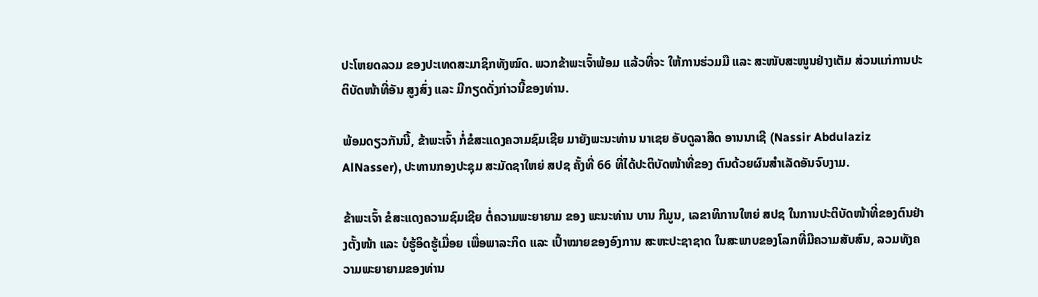ປະໂຫຍດລວມ ຂອງປະເທດສະມາຊິກທັງໝົດ. ພວກຂ້າພະເຈົ້າພ້ອມ ແລ້ວທີ່ຈະ ໃຫ້ການຮ່ວມມື ແລະ ສະໜັບສະໜູນຢ່າງເຕັມ ສ່ວນແກ່ການປະຕິບັດໜ້າທີ່ອັນ ສູງສົ່ງ ແລະ ມີກຽດດັ່ງກ່າວນີ້ຂອງທ່ານ.

ພ້ອມດຽວກັນນີ້, ຂ້າພະເຈົ້າ ກໍ່ຂໍສະແດງຄວາມຊົມເຊີຍ ມາຍັງພະນະທ່ານ ນາເຊຍ ອັບດູລາສິດ ອານນາເຊີ (Nassir Abdulaziz AlNasser), ປະທານກອງປະຊຸມ ສະມັດຊາໃຫຍ່ ສປຊ ຄັ້ງທີ່ 66 ທີ່ໄດ້ປະຕິບັດໜ້າທີ່ຂອງ ຕົນດ້ວຍຜົນສຳເລັດອັນຈົບງາມ.

ຂ້າພະເຈົ້າ ຂໍສະແດງຄວາມຊົມເຊີຍ ຕໍ່ຄວາມພະຍາຍາມ ຂອງ ພະນະທ່ານ ບານ ກີມູນ, ເລຂາທິການໃຫຍ່ ສປຊ ໃນການປະຕິບັດໜ້າທີ່ຂອງຕົນຢ່າງຕັ້ງໜ້າ ແລະ ບໍຮູ້ອິດຮູ້ເມື່ອຍ ເພື່ອພາລະກິດ ແລະ ເປົ້າໝາຍຂອງອົງການ ສະຫະປະຊາຊາດ ໃນສະພາບຂອງໂລກທີ່ມີຄວາມສັບສົນ, ລວມທັງຄວາມພະຍາຍາມຂອງທ່ານ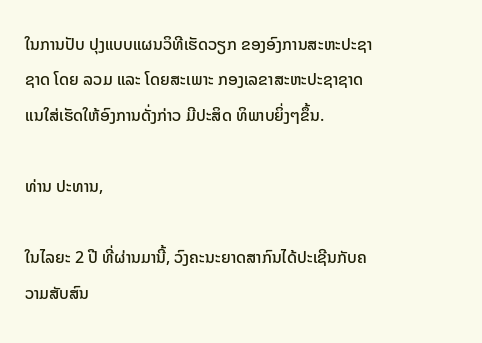ໃນການປັບ ປຸງແບບແຜນວິທີເຮັດວຽກ ຂອງອົງການສະຫະປະຊາຊາດ ໂດຍ ລວມ ແລະ ໂດຍສະເພາະ ກອງເລຂາສະຫະປະຊາຊາດ ແນໃສ່ເຮັດໃຫ້ອົງການດັ່ງກ່າວ ມີປະສິດ ທິພາບຍິ່ງໆຂຶ້ນ.

ທ່ານ ປະທານ,

ໃນໄລຍະ 2 ປີ ທີ່ຜ່ານມານີ້, ວົງຄະນະຍາດສາກົນໄດ້ປະເຊີນກັບຄວາມສັບສົນ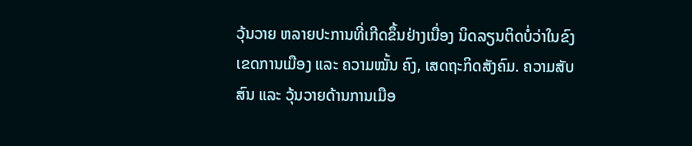ວຸ້ນວາຍ ຫລາຍປະການທີ່ເກີດຂຶ້ນຢ່າງເນື່ອງ ນິດລຽນຕິດບໍ່ວ່າໃນຂົງເຂດການເມືອງ ແລະ ຄວາມໝັ້ນ ຄົງ, ເສດຖະກິດສັງຄົມ. ຄວາມສັບສົນ ແລະ ວຸ້ນວາຍດ້ານການເມືອ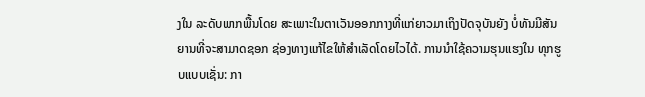ງໃນ ລະດັບພາກພື້ນໂດຍ ສະເພາະໃນຕາເວັນອອກກາງທີ່ແກ່ຍາວມາເຖິງປັດຈຸບັນຍັງ ບໍ່ທັນມີສັນ ຍານທີ່ຈະສາມາດຊອກ ຊ່ອງທາງແກ້ໄຂໃຫ້ສຳເລັດໂດຍໄວໄດ້. ການນໍາໃຊ້ຄວາມຮຸນແຮງໃນ ທຸກຮູບແບບເຊັ່ນ: ກາ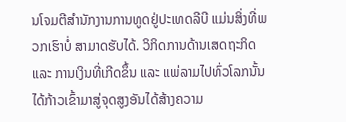ນໂຈມຕີສໍານັກງານການທູດຢູ່ປະເທດລີບີ ແມ່ນສິ່ງທີ່ພວກເຮົາບໍ່ ສາມາດຮັບໄດ້. ວິກິດການດ້ານເສດຖະກິດ ແລະ ການເງິນທີ່ເກີດຂຶ້ນ ແລະ ແພ່ລາມໄປທົ່ວໂລກນັ້ນ ໄດ້ກ້າວເຂົ້າມາສູ່ຈຸດສູງອັນໄດ້ສ້າງຄວາມ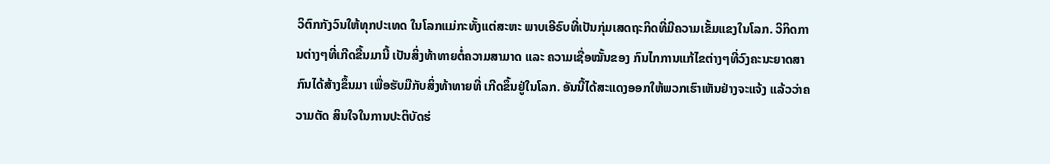ວິຕົກກັງວົນໃຫ້ທຸກປະເທດ ໃນໂລກແມ່ກະທັ້ງແຕ່ສະຫະ ພາບເອີຣົບທີ່ເປັນກຸ່ມເສດຖະກິດທີ່ມີຄວາມເຂັ້ມແຂງໃນໂລກ. ວິກິດການຕ່າງໆທີ່ເກີດຂື້ນມານີ້ ເປັນສິ່ງທ້າທາຍຕໍ່ຄວາມສາມາດ ແລະ ຄວາມເຊື່ອໝັ້ນຂອງ ກົນໄກການແກ້ໄຂຕ່າງໆທີ່ວົງຄະນະຍາດສາກົນໄດ້ສ້າງຂຶ້ນມາ ເພື່ອຮັບມືກັບສິ່ງທ້າທາຍທີ່ ເກີດຂຶ້ນຢູ່ໃນໂລກ. ອັນນີ້ໄດ້ສະແດງອອກໃຫ້ພວກເຮົາເຫັນຢ່າງຈະແຈ້ງ ແລ້ວວ່າຄວາມຕັດ ສິນໃຈໃນການປະຕິບັດຮ່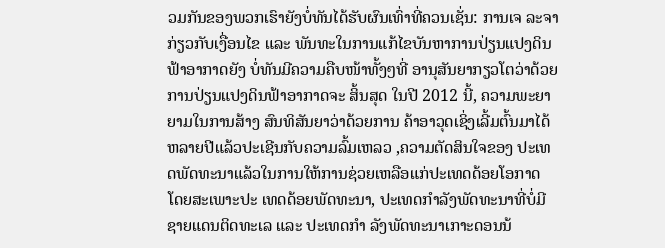ວມກັນຂອງພວກເຮົາຍັງບໍ່ທັນໄດ້ຮັບຜົນເທົ່າທີ່ຄວນເຊັ່ນ: ການເຈ ລະຈາກ່ຽວກັບເງື່ອນໄຂ ແລະ ພັນທະໃນການແກ້ໄຂບັນຫາການປ່ຽນແປງດິນຟ້າອາກາດຍັງ ບໍ່ທັນມີຄວາມຄືບໜ້າທັ້ງໆທີ່ ອານຸສັນຍາກຽວໂຕວ່າດ້ວຍການປ່ຽນແປງດິນຟ້າອາກາດຈະ ສິ້ນສຸດ ໃນປີ 2012 ນີ້, ຄວາມພະຍາຍາມໃນການສ້າງ ສົນທິສັນຍາວ່າດ້ວຍການ ຄ້າອາວຸດເຊິ່ງເລີ້ມຕົ້ນມາໄດ້ຫລາຍປີແລ້ວປະເຊີນກັບຄວາມລົ້ມເຫລວ ,ຄວາມຕັດສິນໃຈຂອງ ປະເທດພັດທະນາແລ້ວໃນການໃຫ້ການຊ່ວຍເຫລືອແກ່ປະເທດດ້ອຍໂອກາດ ໂດຍສະເພາະປະ ເທດດ້ອຍພັດທະນາ, ປະເທດກຳລັງພັດທະນາທີ່ບໍ່ມີຊາຍແດນຕິດທະເລ ແລະ ປະເທດກຳ ລັງພັດທະນາເກາະດອນນ້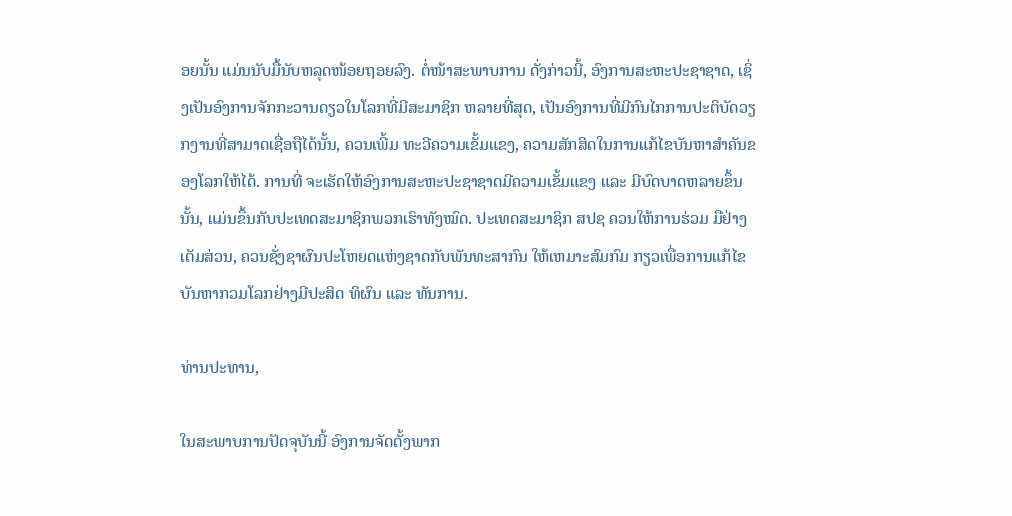ອຍນັ້ນ ແມ່ນນັບມື້ນັບຫລຸດໜ້ອຍຖອຍລົງ. ຕໍ່ໜ້າສະພາບການ ດັ່ງກ່າວນີ້, ອົງການສະຫະປະຊາຊາດ, ເຊິ່ງເປັນອົງການຈັກກະວານດຽວໃນໂລກທີ່ມີສະມາຊິກ ຫລາຍທີ່ສຸດ, ເປັນອົງການທີ່ມີກົນໄກການປະຕິບັດວຽກງານທີ່ສາມາດເຊື່ອຖືໄດ້ນັ້ນ, ຄວນເພີ້ມ ທະວີຄວາມເຂັ້ມແຂງ, ຄວາມສັກສິດໃນການແກ້ໄຂບັນຫາສໍາຄັນຂອງໂລກໃຫ້ໄດ້. ການທີ່ ຈະເຮັດໃຫ້ອົງການສະຫະປະຊາຊາດມີຄວາມເຂັ້ມແຂງ ແລະ ມີບົດບາດຫລາຍຂຶ້ນນັ້ນ, ແມ່ນຂຶ້ນກັບປະເທດສະມາຊິກພວກເຮົາທັງໝົດ. ປະເທດສະມາຊິກ ສປຊ ຄວນໃຫ້ການຮ່ວມ ມືຢ່າງເຕັມສ່ວນ, ຄວນຊັ່ງຊາຜົນປະໂຫຍດແຫ່ງຊາດກັບພັນທະສາກົນ ໃຫ້ເຫມາະສົມກົມ ກຽວເພື່ອການແກ້ໄຂບັນຫາກວມໂລກຢ່າງມີປະສິດ ທິຜົນ ແລະ ທັນການ.

ທ່ານປະທານ,

ໃນສະພາບການປັດຈຸບັນນີ້ ອົງການຈັດຕັ້ງພາກ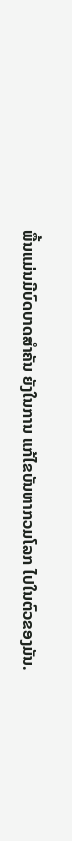ພື້ນແມ່ນມີບົດບາດສຳຄັນ ຍັງໃນການ ແກ້ໄຂບັນຫາກວມໂລກ ໄປໃນຕົວຂອງມັນ.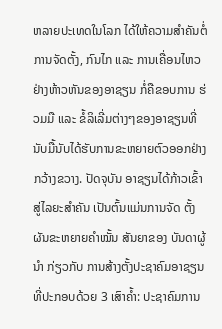ຫລາຍປະເທດໃນໂລກ ໄດ້ໃຫ້ຄວາມສຳຄັນຕໍ່ ການຈັດຕັ້ງ, ກົນໄກ ແລະ ການເຄື່ອນໄຫວຢ່າງຫ້າວຫັນຂອງອາຊຽນ ກໍ່ຄືຂອບການ ຮ່ວມມື ແລະ ຂໍ້ລິເລີ່ມຕ່າງໆຂອງອາຊຽນທີ່ນັບມື້ນັບໄດ້ຮັບການຂະຫຍາຍຕົວອອກຢ່າງ ກວ້າງຂວາງ. ປັດຈຸບັນ ອາຊຽນໄດ້ກ້າວເຂົ້າສູ່ໄລຍະສຳຄັນ ເປັນຕົ້ນແມ່ນການຈັດ ຕັ້ງຜັນຂະຫຍາຍຄຳໝັ້ນ ສັນຍາຂອງ ບັນດາຜູ້ນໍາ ກ່ຽວກັບ ການສ້າງຕັ້ງປະຊາຄົມອາຊຽນ ທີ່ປະກອບດ້ວຍ 3 ເສົາຄໍ້າ: ປະຊາຄົມການ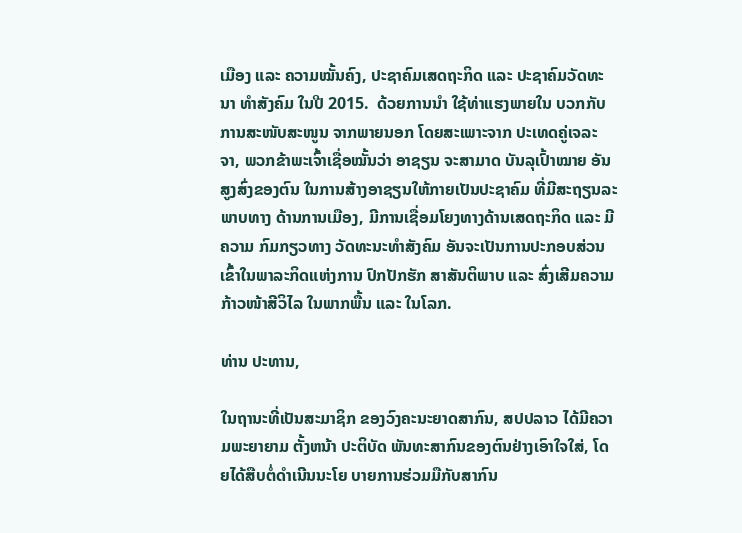ເມືອງ ແລະ ຄວາມໝັ້ນຄົງ, ປະຊາຄົມເສດຖະກິດ ແລະ ປະຊາຄົມວັດທະນາ ທຳສັງຄົມ ໃນປີ 2015.  ດ້ວຍການນໍາ ໃຊ້ທ່າແຮງພາຍໃນ ບວກກັບ ການສະໜັບສະໜູນ ຈາກພາຍນອກ ໂດຍສະເພາະຈາກ ປະເທດຄູ່ເຈລະຈາ, ພວກຂ້າພະເຈົ້າເຊື່ອໝັ້ນວ່າ ອາຊຽນ ຈະສາມາດ ບັນລຸເປົ້າໝາຍ ອັນສູງສົ່ງຂອງຕົນ ໃນການສ້າງອາຊຽນໃຫ້ກາຍເປັນປະຊາຄົມ ທີ່ມີສະຖຽນລະພາບທາງ ດ້ານການເມືອງ, ມີການເຊື່ອມໂຍງທາງດ້ານເສດຖະກິດ ແລະ ມີຄວາມ ກົມກຽວທາງ ວັດທະນະທໍາສັງຄົມ ອັນຈະເປັນການປະກອບສ່ວນ ເຂົ້າໃນພາລະກິດແຫ່ງການ ປົກປັກຮັກ ສາສັນຕິພາບ ແລະ ສົ່ງເສີມຄວາມກ້າວໜ້າສີວິໄລ ໃນພາກພື້ນ ແລະ ໃນໂລກ.

ທ່ານ ປະທານ,

ໃນຖານະທີ່ເປັນສະມາຊິກ ຂອງວົງຄະນະຍາດສາກົນ, ສປປລາວ ໄດ້ມີຄວາມພະຍາຍາມ ຕັ້ງຫນ້າ ປະຕິບັດ ພັນທະສາກົນຂອງຕົນຢ່າງເອົາໃຈໃສ່, ໂດຍໄດ້ສືບຕໍ່ດຳເນີນນະໂຍ ບາຍການຮ່ວມມືກັບສາກົນ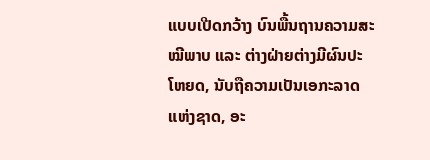ແບບເປີດກວ້າງ ບົນພື້ນຖານຄວາມສະໝີພາບ ແລະ ຕ່າງຝ່າຍຕ່າງມີຜົນປະໂຫຍດ, ນັບຖືຄວາມເປັນເອກະລາດແຫ່ງຊາດ, ອະ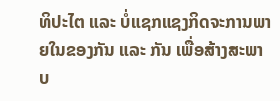ທິປະໄຕ ແລະ ບໍ່ແຊກແຊງກິດຈະການພາຍໃນຂອງກັນ ແລະ ກັນ ເພື່ອສ້າງສະພາບ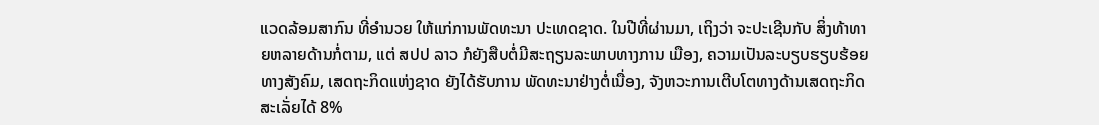ແວດລ້ອມສາກົນ ທີ່ອໍານວຍ ໃຫ້ແກ່ການພັດທະນາ ປະເທດຊາດ. ໃນປີທີ່ຜ່ານມາ, ເຖິງວ່າ ຈະປະເຊີນກັບ ສິ່ງທ້າທາຍຫລາຍດ້ານກໍ່ຕາມ, ແຕ່ ສປປ ລາວ ກໍຍັງສືບຕໍ່ມີສະຖຽນລະພາບທາງການ ເມືອງ, ຄວາມເປັນລະບຽບຮຽບຮ້ອຍທາງສັງຄົມ, ເສດຖະກິດແຫ່ງຊາດ ຍັງໄດ້ຮັບການ ພັດທະນາຢ່າງຕໍ່ເນື່ອງ, ຈັງຫວະການເຕີບໂຕທາງດ້ານເສດຖະກິດສະເລັ່ຍໄດ້ 8%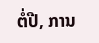ຕໍ່ປີ, ການ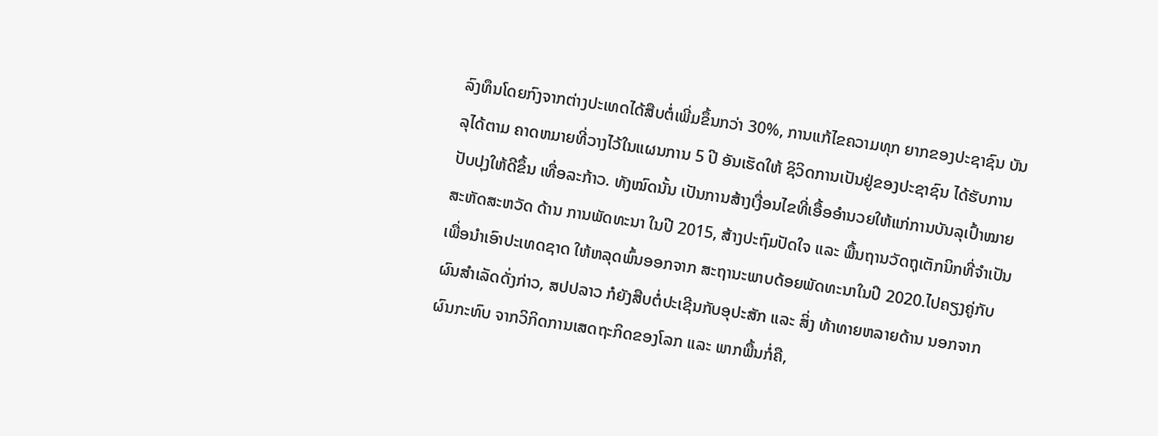ລົງທຶນໂດຍກົງຈາກຕ່າງປະເທດໄດ້ສືບຕໍ່ເພີ່ມຂຶ້ນກວ່າ 30%, ການແກ້ໄຂຄວາມທຸກ ຍາກຂອງປະຊາຊົນ ບັນລຸໄດ້ຕາມ ຄາດຫມາຍທີ່ວາງໄວ້ໃນແຜນການ 5 ປີ ອັນເຮັດໃຫ້ ຊິວິດການເປັນຢູ່ຂອງປະຊາຊົນ ໄດ້ຮັບການປັບປຸງໃຫ້ດີຂຶ້ນ ເທື່ອລະກ້າວ. ທັງໝົດນັ້ນ ເປັນການສ້າງເງື່ອນໄຂທີ່ເອື້ອອໍານວຍໃຫ້ແກ່ການບັນລຸເປົ້າໝາຍສະຫັດສະຫວັດ ດ້ານ ການພັດທະນາ ໃນປີ 2015, ສ້າງປະຖົມປັດໃຈ ແລະ ພື້ນຖານວັດຖຸເຕັກນິກທີ່ຈຳເປັນ ເພື່ອນຳເອົາປະເທດຊາດ ໃຫ້ຫລຸດພົ້ນອອກຈາກ ສະຖານະພາບດ້ອຍພັດທະນາໃນປີ 2020.ໄປຄຽງຄູ່ກັບຜົນສຳເລັດດັ່ງກ່າວ, ສປປລາວ ກໍຍັງສືບຕໍ່ປະເຊີນກັບອຸປະສັກ ແລະ ສິ່ງ ທ້າທາຍຫລາຍດ້ານ ນອກຈາກຜົນກະທົບ ຈາກວິກິດການເສດຖະກິດຂອງໂລກ ແລະ ພາກພື້ນກໍ່ຄື,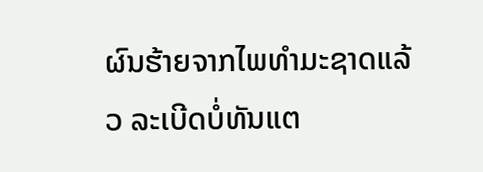ຜົນຮ້າຍຈາກໄພທໍາມະຊາດແລ້ວ ລະເບີດບໍ່ທັນແຕ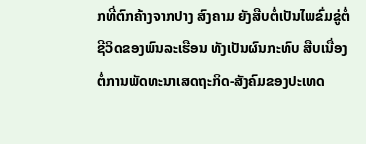ກທີ່ຕົກຄ້າງຈາກປາງ ສົງຄາມ ຍັງສືບຕໍ່ເປັນໄພຂົ່ມຂູ່ຕໍ່ຊີວິດຂອງພົນລະເຮືອນ ທັງເປັນຜົນກະທົບ ສືບເນື່ອງ ຕໍ່ການພັດທະນາເສດຖະກິດ-ສັງຄົມຂອງປະເທດ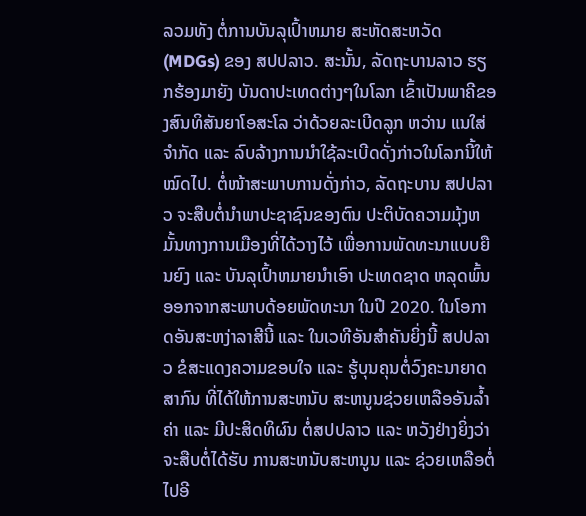ລວມທັງ ຕໍ່ການບັນລຸເປົ້າຫມາຍ ສະຫັດສະຫວັດ (MDGs) ຂອງ ສປປລາວ. ສະນັ້ນ, ລັດຖະບານລາວ ຮຽກຮ້ອງມາຍັງ ບັນດາປະເທດຕ່າງໆໃນໂລກ ເຂົ້າເປັນພາຄີຂອງສົນທິສັນຍາໂອສະໂລ ວ່າດ້ວຍລະເບີດລູກ ຫວ່ານ ແນໃສ່ຈໍາກັດ ແລະ ລົບລ້າງການນໍາໃຊ້ລະເບີດດັ່ງກ່າວໃນໂລກນີ້ໃຫ້ໝົດໄປ. ຕໍ່ໜ້າສະພາບການດັ່ງກ່າວ, ລັດຖະບານ ສປປລາວ ຈະສືບຕໍ່ນໍາພາປະຊາຊົນຂອງຕົນ ປະຕິບັດຄວາມມຸ້ງຫມັ້ນທາງການເມືອງທີ່ໄດ້ວາງໄວ້ ເພື່ອການພັດທະນາແບບຍືນຍົງ ແລະ ບັນລຸເປົ້າຫມາຍນໍາເອົາ ປະເທດຊາດ ຫລຸດພົ້ນອອກຈາກສະພາບດ້ອຍພັດທະນາ ໃນປີ 2020. ໃນໂອກາດອັນສະຫງ່າລາສີນີ້ ແລະ ໃນເວທີອັນສໍາຄັນຍິ່ງນີ້ ສປປລາວ ຂໍສະແດງຄວາມຂອບໃຈ ແລະ ຮູ້ບຸນຄຸນຕໍ່ວົງຄະນາຍາດສາກົນ ທີ່ໄດ້ໃຫ້ການສະຫນັບ ສະຫນູນຊ່ວຍເຫລືອອັນລໍ້າຄ່າ ແລະ ມີປະສິດທິຜົນ ຕໍ່ສປປລາວ ແລະ ຫວັງຢ່າງຍິ່ງວ່າ ຈະສືບຕໍ່ໄດ້ຮັບ ການສະຫນັບສະຫນູນ ແລະ ຊ່ວຍເຫລືອຕໍ່ໄປອີ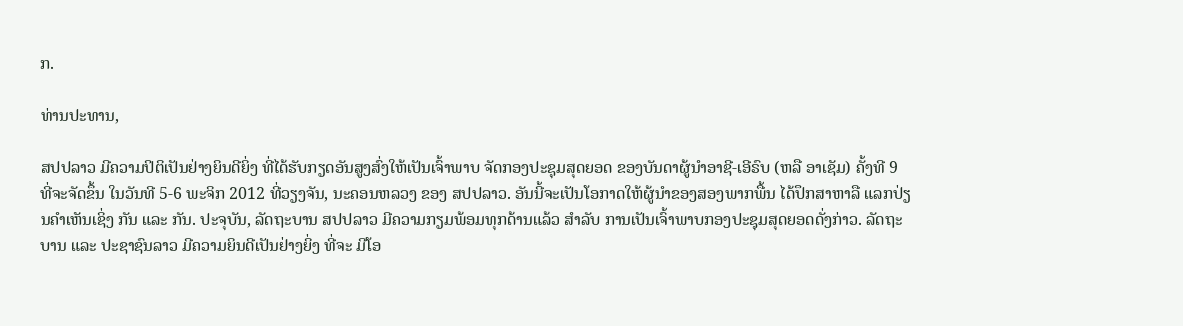ກ.

ທ່ານປະທານ,

ສປປລາວ ມີຄວາມປິຕິເປັນຢ່າງຍິນດີຍິ່ງ ທີ່ໄດ້ຮັບກຽດອັນສູງສົ່ງໃຫ້ເປັນເຈົ້າພາບ ຈັດກອງປະຊຸມສຸດຍອດ ຂອງບັນດາຜູ້ນໍາອາຊີ-ເອີຣົບ (ຫລື ອາເຊັມ) ຄັ້ງທີ 9  ທີ່ຈະຈັດຂຶ້ນ ໃນວັນທີ 5-6 ພະຈິກ 2012 ທີ່ວຽງຈັນ, ນະຄອນຫລວງ ຂອງ ສປປລາວ. ອັນນີ້ຈະເປັນໂອກາດໃຫ້ຜູ້ນໍາຂອງສອງພາກພື້ນ ໄດ້ປຶກສາຫາລື ແລກປ່ຽນຄໍາເຫັນເຊິ່ງ ກັນ ແລະ ກັນ. ປະຈຸບັນ, ລັດຖະບານ ສປປລາວ ມີຄວາມກຽມພ້ອມທຸກດ້ານແລ້ວ ສຳລັບ ການເປັນເຈົ້າພາບກອງປະຊຸມສຸດຍອດດັ່ງກ່າວ. ລັດຖະບານ ແລະ ປະຊາຊົນລາວ ມີຄວາມຍິນດີເປັນຢ່າງຍິ່ງ ທີ່ຈະ ມີໂອ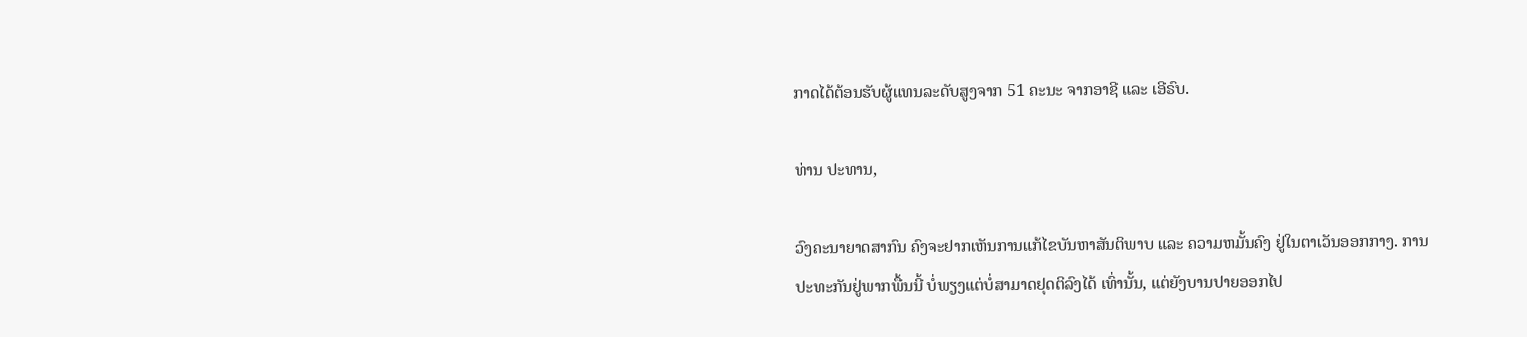ກາດໄດ້ຕ້ອນຮັບຜູ້ແທນລະດັບສູງຈາກ 51 ຄະນະ ຈາກອາຊີ ແລະ ເອີຣົບ.

ທ່ານ ປະທານ,

ວົງຄະນາຍາດສາກົນ ຄົງຈະຢາກເຫັນການແກ້ໄຂບັນຫາສັນຕິພາບ ແລະ ຄວາມຫມັ້ນຄົງ ຢູ່ໃນຕາເວັນອອກກາງ. ການປະທະກັນຢູ່ພາກພື້ນນີ້ ບໍ່ພຽງແຕ່ບໍ່ສາມາດຢຸດຕິລົງໄດ້ ເທົ່ານັ້ນ, ແຕ່ຍັງບານປາຍອອກໄປ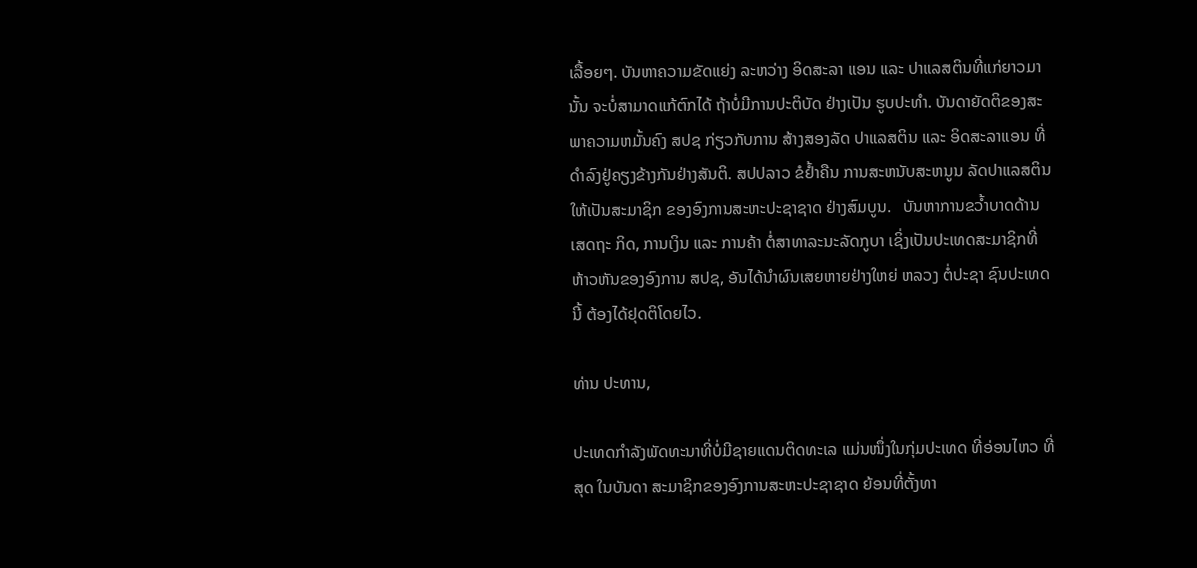ເລື້ອຍໆ. ບັນຫາຄວາມຂັດແຍ່ງ ລະຫວ່າງ ອິດສະລາ ແອນ ແລະ ປາແລສຕິນທີ່ແກ່ຍາວມານັ້ນ ຈະບໍ່ສາມາດແກ້ຕົກໄດ້ ຖ້າບໍ່ມີການປະຕິບັດ ຢ່າງເປັນ ຮູບປະທໍາ. ບັນດາຍັດຕິຂອງສະພາຄວາມຫມັ້ນຄົງ ສປຊ ກ່ຽວກັບການ ສ້າງສອງລັດ ປາແລສຕິນ ແລະ ອິດສະລາແອນ ທີ່ດໍາລົງຢູ່ຄຽງຂ້າງກັນຢ່າງສັນຕິ. ສປປລາວ ຂໍຢໍ້າຄືນ ການສະຫນັບສະຫນູນ ລັດປາແລສຕິນ ໃຫ້ເປັນສະມາຊິກ ຂອງອົງການສະຫະປະຊາຊາດ ຢ່າງສົມບູນ.   ບັນຫາການຂວໍ້າບາດດ້ານເສດຖະ ກິດ, ການເງິນ ແລະ ການຄ້າ ຕໍ່ສາທາລະນະລັດກູບາ ເຊິ່ງເປັນປະເທດສະມາຊິກທີ່ຫ້າວຫັນຂອງອົງການ ສປຊ, ອັນໄດ້ນຳຜົນເສຍຫາຍຢ່າງໃຫຍ່ ຫລວງ ຕໍ່ປະຊາ ຊົນປະເທດນີ້ ຕ້ອງໄດ້ຢຸດຕິໂດຍໄວ.

ທ່ານ ປະທານ,

ປະເທດກຳລັງພັດທະນາທີ່ບໍ່ມີຊາຍແດນຕິດທະເລ ແມ່ນໜຶ່ງໃນກຸ່ມປະເທດ ທີ່ອ່ອນໄຫວ ທີ່ສຸດ ໃນບັນດາ ສະມາຊິກຂອງອົງການສະຫະປະຊາຊາດ ຍ້ອນທີ່ຕັ້ງທາ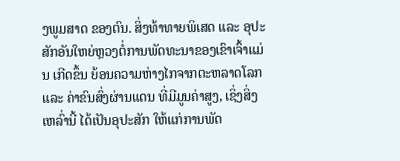ງພູມສາດ ຂອງຕົນ. ສິ່ງທ້າທາຍພິເສດ ແລະ ອຸປະສັກອັນໃຫຍ່ຫຼວງຕໍ່ການພັດທະນາຂອງເຂົາເຈົ້າແມ່ນ ເກີດຂຶ້ນ ຍ້ອນຄວາມຫ່າງໄກຈາກຕະຫລາດໂລກ ແລະ ຄ່າຂົນສົ່ງຜ່ານແດນ ທີ່ມີມູນຄ່າສູງ, ເຊິ່ງສິ່ງ ເຫລົ່ານີ້ ໄດ້ເປັນອຸປະສັກ ໃຫ້ແກ່ການພັດ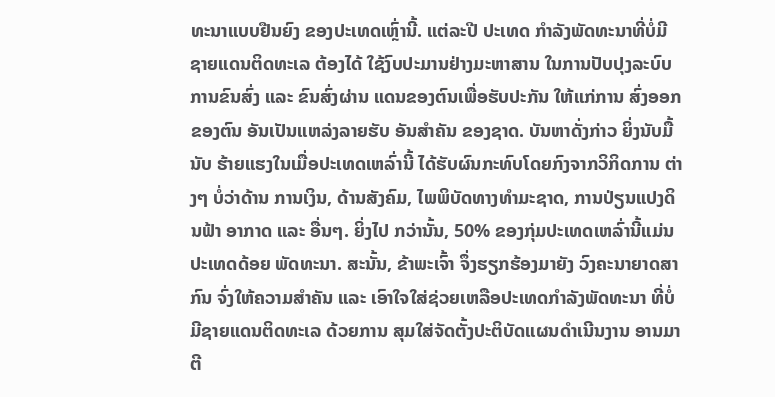ທະນາແບບຢືນຍົງ ຂອງປະເທດເຫຼົ່ານີ້. ແຕ່ລະປີ ປະເທດ ກຳລັງພັດທະນາທີ່ບໍ່ມີຊາຍແດນຕິດທະເລ ຕ້ອງໄດ້ ໃຊ້ງົບປະມານຢ່າງມະຫາສານ ໃນການປັບປຸງລະບົບການຂົນສົ່ງ ແລະ ຂົນສົ່ງຜ່ານ ແດນຂອງຕົນເພື່ອຮັບປະກັນ ໃຫ້ແກ່ການ ສົ່ງອອກຂອງຕົນ ອັນເປັນແຫລ່ງລາຍຮັບ ອັນສຳຄັນ ຂອງຊາດ. ບັນຫາດັ່ງກ່າວ ຍິ່ງນັບມື້ນັບ ຮ້າຍແຮງໃນເມື່ອປະເທດເຫລົ່ານີ້ ໄດ້ຮັບຜົນກະທົບໂດຍກົງຈາກວິກິດການ ຕ່າງໆ ບໍ່ວ່າດ້ານ ການເງິນ, ດ້ານສັງຄົມ, ໄພພິບັດທາງທຳມະຊາດ, ການປ່ຽນແປງດິນຟ້າ ອາກາດ ແລະ ອື່ນໆ. ຍິ່ງໄປ ກວ່ານັ້ນ, 50% ຂອງກຸ່ມປະເທດເຫລົ່ານີ້ແມ່ນປະເທດດ້ອຍ ພັດທະນາ. ສະນັ້ນ, ຂ້າພະເຈົ້າ ຈຶ່ງຮຽກຮ້ອງມາຍັງ ວົງຄະນາຍາດສາກົນ ຈົ່ງໃຫ້ຄວາມສຳຄັນ ແລະ ເອົາໃຈໃສ່ຊ່ວຍເຫລືອປະເທດກຳລັງພັດທະນາ ທີ່ບໍ່ມີຊາຍແດນຕິດທະເລ ດ້ວຍການ ສຸມໃສ່ຈັດຕັ້ງປະຕິບັດແຜນດຳເນີນງານ ອານມາຕີ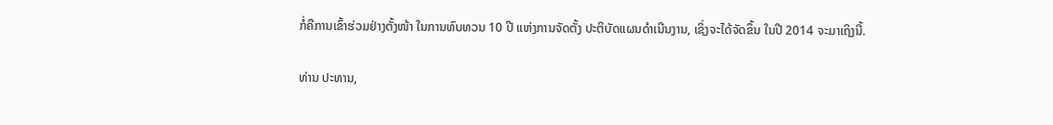ກໍ່ຄືການເຂົ້າຮ່ວມຢ່າງຕັ້ງໜ້າ ໃນການທົບທວນ 10 ປີ ແຫ່ງການຈັດຕັ້ງ ປະຕິບັດແຜນດໍາເນີນງານ, ເຊິ່ງຈະໄດ້ຈັດຂຶ້ນ ໃນປີ 2014 ຈະມາເຖິງນີ້.

ທ່ານ ປະທານ,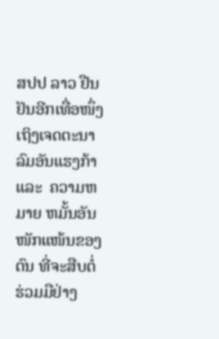ສປປ ລາວ ຢືນຢັນອີກເທື່ອໜຶ່ງເຖິງເຈດຕະນາລົມອັນແຮງກ້າ ແລະ  ຄວາມຫມາຍ ຫມັ້ນອັນໜັກແໜ້ນຂອງຕົນ ທີ່ຈະສືບຕໍ່ຮ່ວມມືຢ່າງ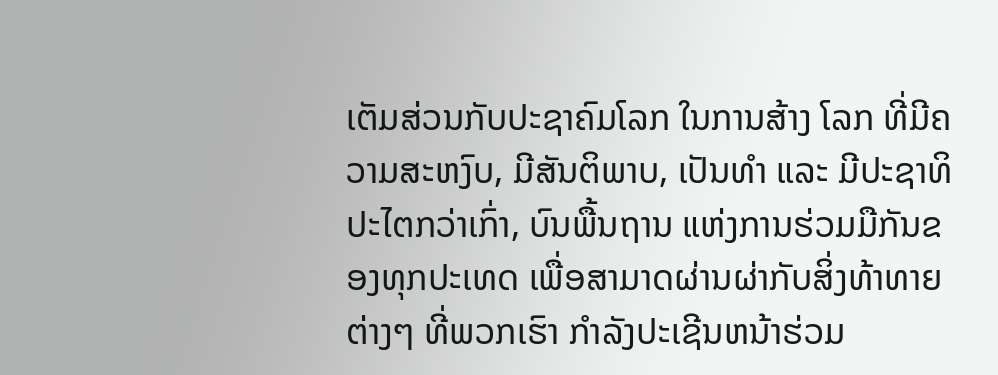ເຕັມສ່ວນກັບປະຊາຄົມໂລກ ໃນການສ້າງ ໂລກ ທີ່ມີຄວາມສະຫງົບ, ມີສັນຕິພາບ, ເປັນທຳ ແລະ ມີປະຊາທິປະໄຕກວ່າເກົ່າ, ບົນພື້ນຖານ ແຫ່ງການຮ່ວມມືກັນຂອງທຸກປະເທດ ເພື່ອສາມາດຜ່ານຜ່າກັບສິ່ງທ້າທາຍ ຕ່າງໆ ທີ່ພວກເຮົາ ກຳລັງປະເຊີນຫນ້າຮ່ວມ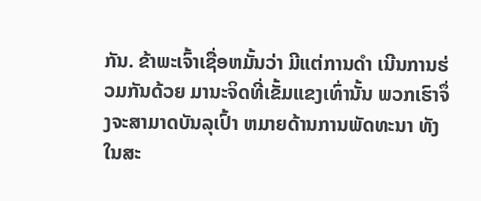ກັນ. ຂ້າພະເຈົ້າເຊື່ອຫມັ້ນວ່າ ມີແຕ່ການດຳ ເນີນການຮ່ວມກັນດ້ວຍ ມານະຈິດທີ່ເຂັ້ມແຂງເທົ່ານັ້ນ ພວກເຮົາຈຶ່ງຈະສາມາດບັນລຸເປົ້າ ຫມາຍດ້ານການພັດທະນາ ທັງ ໃນສະ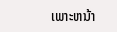ເພາະຫນ້າ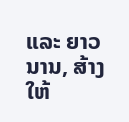ແລະ ຍາວນານ, ສ້າງໃຫ້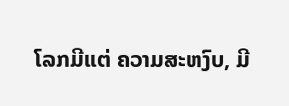ໂລກມີແຕ່ ຄວາມສະຫງົບ, ມີ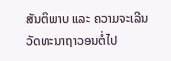ສັນຕິພາບ ແລະ ຄວາມຈະເລີນວັດທະນາຖາວອນຕໍ່ໄປ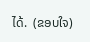ໄດ້.  (ຂອບໃຈ)